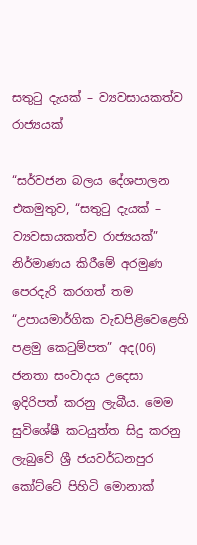සතුටු දැයක් – ව්‍යවසායකත්ව රාජ්‍යයක්

“සර්වජන බලය දේශපාලන එකමුතුව, “සතුටු දැයක් – ව්‍යවසායකත්ව රාජ්‍යයක්” නිර්මාණය කිරීමේ අරමුණ පෙරදැරි කරගත් තම “උපායමාර්ගික වැඩපිළිවෙළෙහි පළමු කෙටුම්පත” අද(06) ජනතා සංවාදය උදෙසා ඉදිරිපත් කරනු ලැබීය. මෙම සුවිශේෂී කටයුත්ත සිදු කරනු ලැබුවේ ශ්‍රී ජයවර්ධනපුර කෝට්ටේ පිහිටි මොනාක්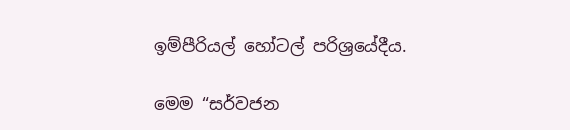ඉම්පීරියල් හෝටල් පරිශ්‍රයේදීය.

මෙම “සර්වජන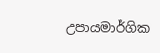උපායමාර්ගික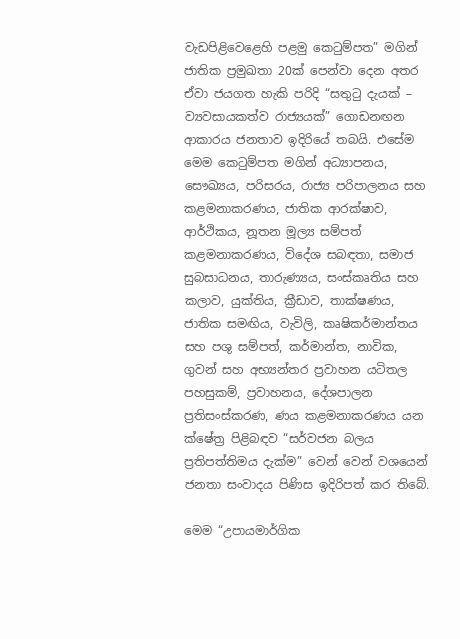වැඩපිළිවෙළෙහි පළමු කෙටුම්පත” මගින් ජාතික ප්‍රමුඛතා 20ක් පෙන්වා දෙන අතර ඒවා ජයගත හැකි පරිදි “සතුටු දැයක් – ව්‍යවසායකත්ව රාජ්‍යයක්” ගොඩනඟන ආකාරය ජනතාව ඉදිරියේ තබයි. එසේම මෙම කෙටුම්පත මගින් අධ්‍යාපනය, සෞඛ්‍යය, පරිසරය, රාජ්‍ය පරිපාලනය සහ කළමනාකරණය, ජාතික ආරක්ෂාව, ආර්ථිකය, නූතන මූල්‍ය සම්පත් කළමනාකරණය, විදේශ සබඳතා, සමාජ සුබසාධනය, තාරුණ්‍යය, සංස්කෘතිය සහ කලාව, යුක්තිය, ක්‍රීඩාව, තාක්ෂණය, ජාතික සමඟිය, වැවිලි, කෘෂිකර්මාන්තය සහ පශු සම්පත්, කර්මාන්ත, නාවික, ගුවන් සහ අභ්‍යන්තර ප්‍රවාහන යටිතල පහසුකම්, ප්‍රවාහනය, දේශපාලන ප්‍රතිසංස්කරණ, ණය කළමනාකරණය යන ක්ෂේත්‍ර පිළිබඳව “සර්වජන බලය ප්‍රතිපත්තිමය දැක්ම” වෙන් වෙන් වශයෙන් ජනතා සංවාදය පිණිස ඉදිරිපත් කර තිබේ.

මෙම “උපායමාර්ගික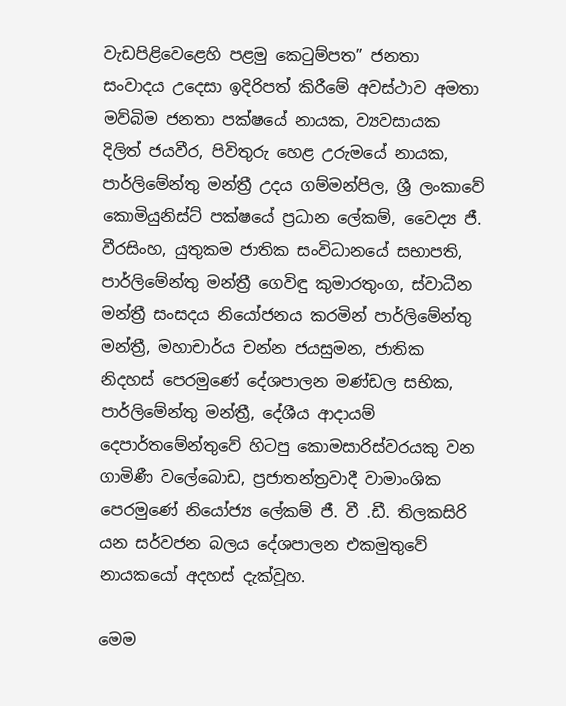වැඩපිළිවෙළෙහි පළමු කෙටුම්පත” ජනතා සංවාදය උදෙසා ඉදිරිපත් කිරීමේ අවස්ථාව අමතා මව්බිම ජනතා පක්ෂයේ නායක, ව්‍යවසායක දිලිත් ජයවීර, පිවිතුරු හෙළ උරුමයේ නායක, පාර්ලිමේන්තු මන්ත්‍රී උදය ගම්මන්පිල, ශ්‍රී ලංකාවේ කොමියුනිස්ට් පක්ෂයේ ප්‍රධාන ලේකම්, වෛද්‍ය ජී. වීරසිංහ, යුතුකම ජාතික සංවිධානයේ සභාපති, පාර්ලිමේන්තු මන්ත්‍රී ගෙවිඳු කුමාරතුංග, ස්වාධීන මන්ත්‍රී සංසදය නියෝජනය කරමින් පාර්ලිමේන්තු මන්ත්‍රී, මහාචාර්ය චන්න ජයසුමන, ජාතික නිදහස් පෙරමුණේ දේශපාලන මණ්ඩල සභික, පාර්ලිමේන්තු මන්ත්‍රී, දේශීය ආදායම් දෙපාර්තමේන්තුවේ හිටපු කොමසාරිස්වරයකු වන ගාමිණී වලේබොඩ, ප්‍රජාතන්ත්‍රවාදී වාමාංශික පෙරමුණේ නියෝජ්‍ය ලේකම් ජී. වී .ඩී. තිලකසිරි යන සර්වජන බලය දේශපාලන එකමුතුවේ නායකයෝ අදහස් දැක්වූහ.

මෙම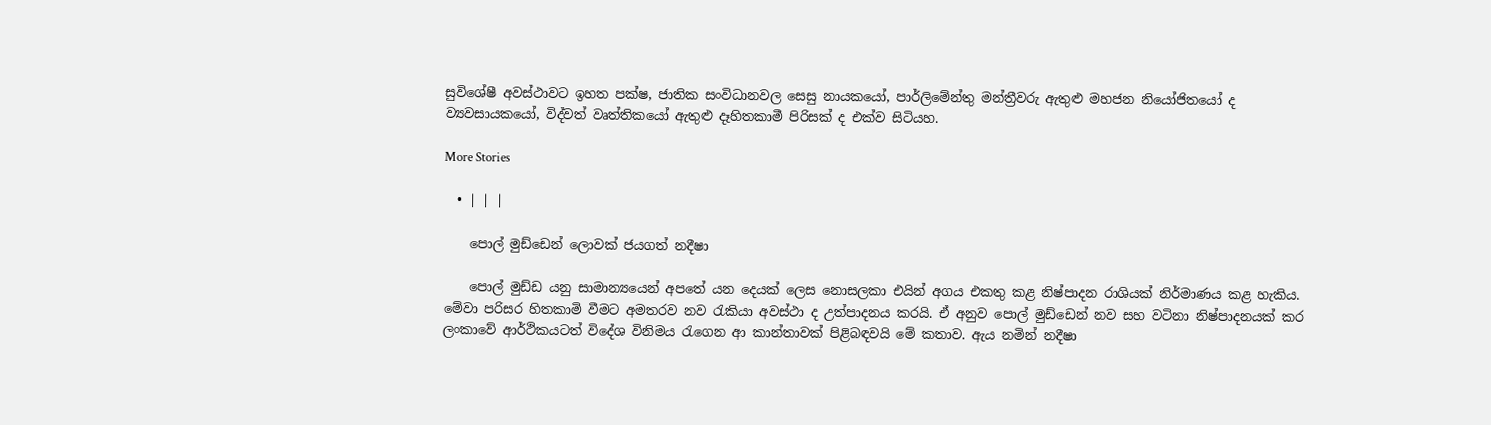සුවිශේෂී අවස්ථාවට ඉහත පක්ෂ, ජාතික සංවිධානවල සෙසු නායකයෝ, පාර්ලිමේන්තු මන්ත්‍රීවරු ඇතුළු මහජන නියෝජිතයෝ ද ව්‍යවසායකයෝ, විද්වත් වෘත්තිකයෝ ඇතුළු දෑහිතකාමී පිරිසක් ද එක්ව සිටියහ.

More Stories

  • | | |

    පොල් මුඩ්ඩෙන් ලොවක් ජයගත් නදීෂා

    පොල් මුඩ්ඩ යනු සාමාන්‍යයෙන් අපතේ යන දෙයක් ලෙස නොසලකා එයින් අගය එකතු කළ නිෂ්පාදන රාශියක් නිර්මාණය කළ හැකිය. මේවා පරිසර හිතකාමි වීමට අමතරව නව රැකියා අවස්ථා ද උත්පාදනය කරයි. ඒ අනුව පොල් මුඩ්ඩෙන් නව සහ වටිනා නිෂ්පාදනයක් කර ලංකාවේ ආර්ථිකයටත් විදේශ විනිමය රැගෙන ආ කාන්තාවක් පිළිබඳවයි මේ කතාව. ඇය නමින් නදීෂා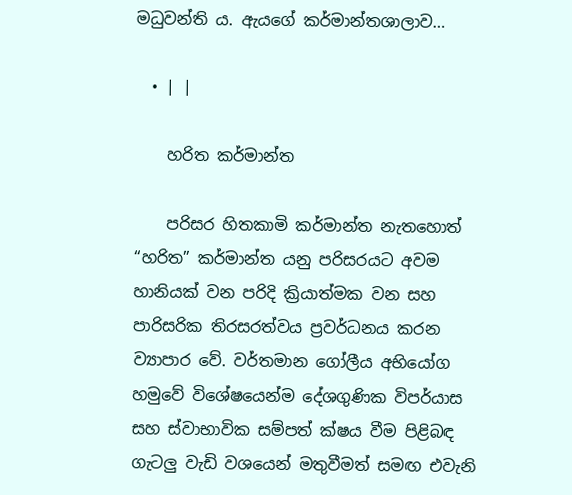මධුවන්ති ය. ඇයගේ කර්මාන්තශාලාව…

  • | |

    හරිත කර්මාන්ත

    පරිසර හිතකාමි කර්මාන්ත නැතහොත් “හරිත” කර්මාන්ත යනු පරිසරයට අවම හානියක් වන පරිදි ක්‍රියාත්මක වන සහ පාරිසරික තිරසරත්වය ප්‍රවර්ධනය කරන ව්‍යාපාර වේ. වර්තමාන ගෝලීය අභියෝග හමුවේ විශේෂයෙන්ම දේශගුණික විපර්යාස සහ ස්වාභාවික සම්පත් ක්ෂය වීම පිළිබඳ ගැටලු වැඩි වශයෙන් මතුවීමත් සමඟ එවැනි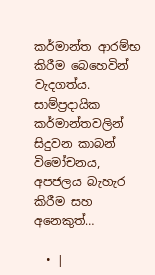කර්මාන්ත ආරම්භ කිරීම බෙහෙවින් වැදගත්ය. සාම්ප්‍රදායික කර්මාන්තවලින් සිදුවන කාබන් විමෝචනය, අපජලය බැහැර කිරීම සහ අනෙකුත්…

  • |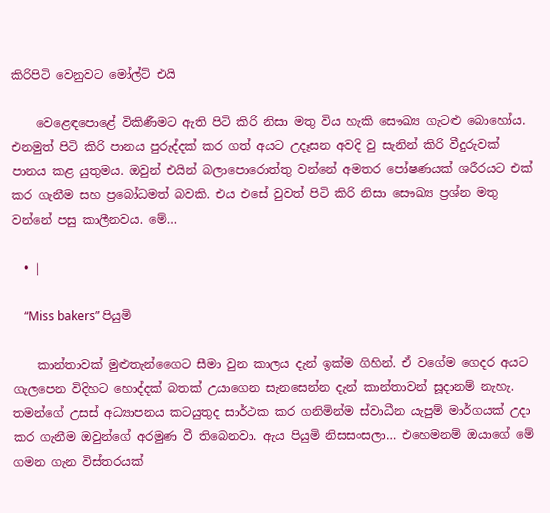කිරිපිටි වෙනුවට මෝල්ට් එයි

    වෙළෙඳපොළේ විකිණීමට ඇති පිටි කිරි නිසා මතු විය හැකි සෞඛ්‍ය ගැටළු බොහෝය. එනමුත් පිටි කිරි පානය පුරුද්දක් කර ගත් අයට උදෑසන අවදි වු සැනින් කිරි වීදුරුවක් පානය කළ යුතුමය. ඔවුන් එයින් බලාපොරොත්තු වන්නේ අමතර පෝෂණයක් ශරීරයට එක් කර ගැනීම සහ ප්‍රබෝධමත් බවකි. එය එසේ වුවත් පිටි කිරි නිසා සෞඛ්‍ය ප්‍රශ්න මතු වන්නේ පසු කාලීනවය. මේ…

  • |

    “Miss bakers” පියුමි

    කාන්තාවක් මුළුතැන්ගෛට සීමා වුන කාලය දැන් ඉක්ම ගිහින්. ඒ වගේම ගෙදර අයට ගැලපෙන විදිහට හොද්දක් බතක් උයාගෙන සැනසෙන්න දැන් කාන්තාවන් සූදානම් නැහැ. තමන්ගේ උසස් අධ්‍යාපනය කටයුතුද සාර්ථක කර ගනිමින්ම ස්වාධීන යැපුම් මාර්ගයක් උදා කර ගැනීම ඔවුන්ගේ අරමුණ වී තිබෙනවා. ඇය පියුමි නිසසංසලා… එහෙමනම් ඔයාගේ මේ ගමන ගැන විස්තරයක්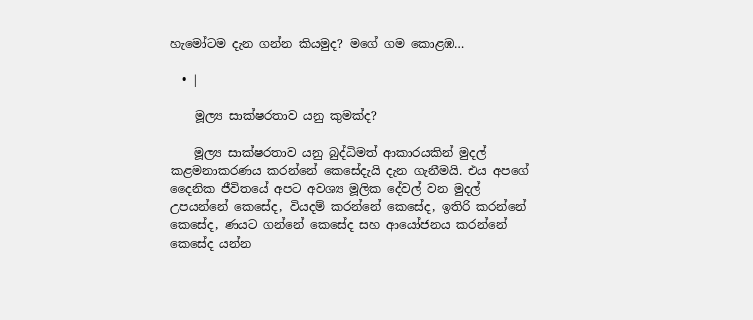හැමෝටම දැන ගන්න කියමුද? මගේ ගම කොළඹ…

  • |

    මූල්‍ය සාක්ෂරතාව යනු කුමක්ද?

    මූල්‍ය සාක්ෂරතාව යනු බුද්ධිමත් ආකාරයකින් මුදල් කළමනාකරණය කරන්නේ කෙසේදැයි දැන ගැනීමයි. එය අපගේ දෛනික ජීවිතයේ අපට අවශ්‍ය මූලික දේවල් වන මුදල් උපයන්නේ කෙසේද, වියදම් කරන්නේ කෙසේද, ඉතිරි කරන්නේ කෙසේද, ණයට ගන්නේ කෙසේද සහ ආයෝජනය කරන්නේ කෙසේද යන්න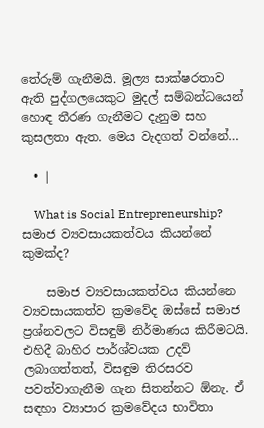තේරුම් ගැනීමයි. මූල්‍ය සාක්ෂරතාව ඇති පුද්ගලයෙකුට මුදල් සම්බන්ධයෙන් හොඳ තීරණ ගැනීමට දැනුම සහ කුසලතා ඇත. මෙය වැදගත් වන්නේ…

  • |

    What is Social Entrepreneurship? සමාජ ව්‍යවසායකත්වය කියන්නේ කුමක්ද?

    සමාජ ව්‍යවසායකත්වය කියන්නෙ ව්‍යවසායකත්ව ක්‍රමවේද ඔස්සේ සමාජ ප්‍රශ්නවලට විසඳුම් නිර්මාණය කිරීමටයි. එහිදී බාහිර පාර්ශ්වයක උදව් ලබාගත්තත්, විසඳුම තිරසරව පවත්වාගැනීම ගැන සිතන්නට ඕනැ. ඒ සඳහා ව්‍යාපාර ක්‍රමවේදය භාවිතා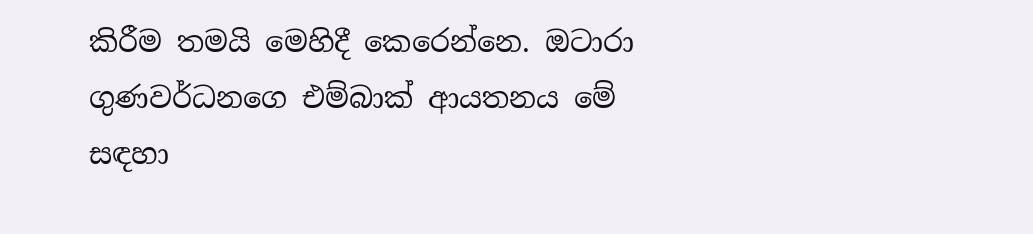කිරීම තමයි මෙහිදී කෙරෙන්නෙ. ඔටාරා ගුණවර්ධනගෙ එම්බාක් ආයතනය මේ සඳහා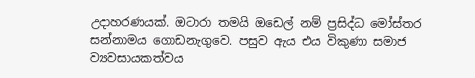උදාහරණයක්. ඔටාරා තමයි ඔඩෙල් නම් ප්‍රසිද්ධ මෝස්තර සන්නාමය ගොඩනැගුවෙ. පසුව ඇය එය විකුණා සමාජ ව්‍යවසායකත්වය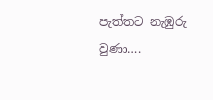පැත්තට නැඹුරු වුණා….